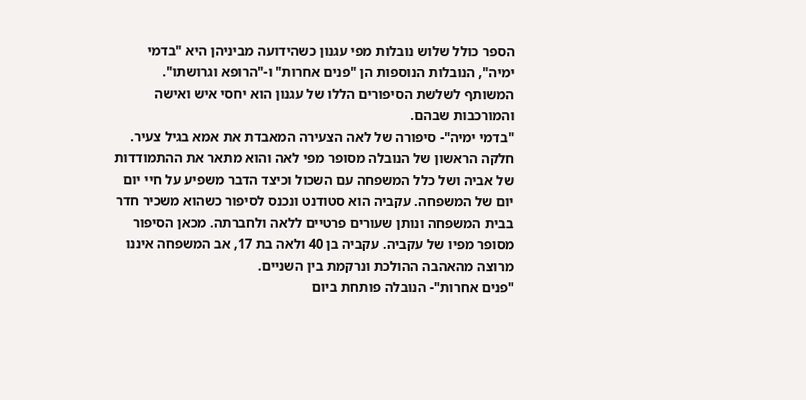הספר כולל שלוש נובלות מפי עגנון כשהידועה מביניהן היא "בדמי ימיה", הנובלות הנוספות הן "פנים אחרות" ו-"הרופא וגרושתו".
המשותף לשלשת הסיפורים הללו של עגנון הוא יחסי איש ואישה והמורכבות שבהם.
"בדמי ימיה"- סיפורה של לאה הצעירה המאבדת את אמא בגיל צעיר. חלקה הראשון של הנובלה מסופר מפי לאה והוא מתאר את ההתמודדות של אביה ושל כלל המשפחה עם השכול וכיצד הדבר משפיע על חיי יום יום של המשפחה. עקביה הוא סטודנט ונכנס לסיפור כשהוא משכיר חדר בבית המשפחה ונותן שעורים פרטיים ללאה ולחברתה. מכאן הסיפור מסופר מפיו של עקביה. עקביה בן 40 ולאה בת 17, אב המשפחה איננו מרוצה מהאהבה ההולכת ונרקמת בין השניים.
"פנים אחרות"- הנובלה פותחת ביום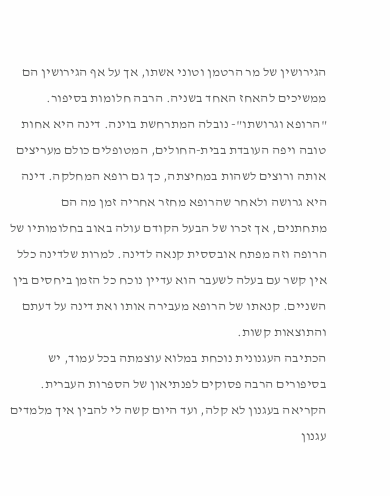הגירושין של מר הרטמן וטוני אשתו, אך על אף הגירושין הם ממשיכים להאחז האחד בשניה. הרבה חלומות בסיפור.
"הרופא וגרושתו"- נובלה המתרחשת בוינה. דינה היא אחות טובה ויפה העובדת בבית-החולים, המטופלים כולם מעריצים אותה ורוצים לשהות במחיצתה, כך גם רופא המחלקה. דינה היא גרושה ולאחר שהרופא מחזר אחריה זמן מה הם מתחתנים, אך זכרו של הבעל הקודם עולה באוב בחלומותיו של הרופה וזה מפתח אובססית קנאה לדינה. למרות שלדינה כלל אין קשר עם בעלה לשעבר הוא עדיין נוכח כל הזמן ביחסים בין השניים. קנאתו של הרופא מעבירה אותו ואת דינה על דעתם והתוצאות קשות.
הכתיבה העגנונית נוכחת במלוא עוצמתה בכל עמוד, יש בסיפורים הרבה פסוקים לפנתיאון של הספרות העברית. הקריאה בעגנון לא קלה, ועד היום קשה לי להבין איך מלמדים עגנון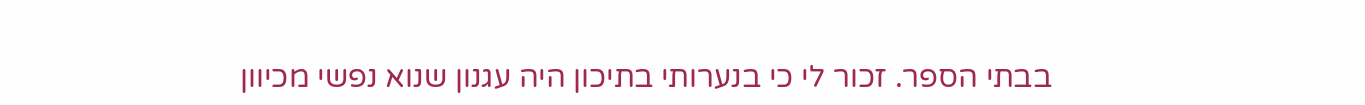בבתי הספר. זכור לי כי בנערותי בתיכון היה עגנון שנוא נפשי מכיוון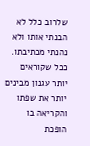שלרוב כלל לא הבנתי אותו ולא נהנתי מכתיבתו.
ככל שקוראים יותר עגנון מבינים יותר את שפתו והקריאה בו הופכת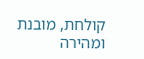קולחת, מובנת ומהירה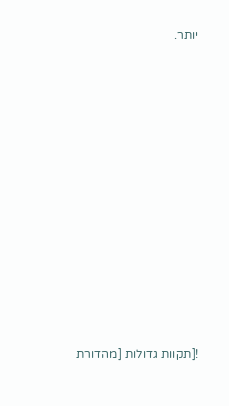יותר.












![תקוות גדולות [מהדורת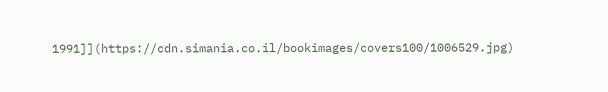1991]](https://cdn.simania.co.il/bookimages/covers100/1006529.jpg)